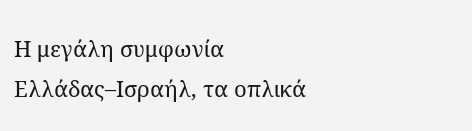Η μεγάλη συμφωνία Ελλάδας–Ισραήλ, τα οπλικά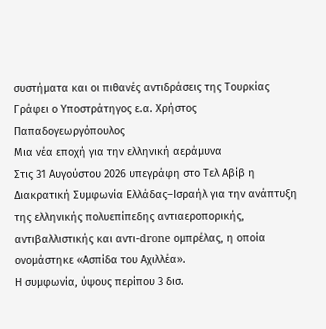συστήματα και οι πιθανές αντιδράσεις της Τουρκίας
Γράφει ο Υποστράτηγος ε.α. Χρήστος Παπαδογεωργόπουλος
Μια νέα εποχή για την ελληνική αεράμυνα
Στις 31 Αυγούστου 2026 υπεγράφη στο Τελ Αβίβ η Διακρατική Συμφωνία Ελλάδας–Ισραήλ για την ανάπτυξη της ελληνικής πολυεπίπεδης αντιαεροπορικής, αντιβαλλιστικής και αντι-drone ομπρέλας, η οποία ονομάστηκε «Ασπίδα του Αχιλλέα».
Η συμφωνία, ύψους περίπου 3 δισ.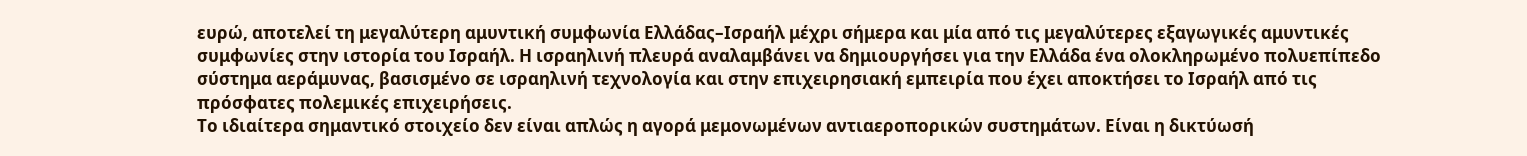ευρώ, αποτελεί τη μεγαλύτερη αμυντική συμφωνία Ελλάδας–Ισραήλ μέχρι σήμερα και μία από τις μεγαλύτερες εξαγωγικές αμυντικές συμφωνίες στην ιστορία του Ισραήλ. Η ισραηλινή πλευρά αναλαμβάνει να δημιουργήσει για την Ελλάδα ένα ολοκληρωμένο πολυεπίπεδο σύστημα αεράμυνας, βασισμένο σε ισραηλινή τεχνολογία και στην επιχειρησιακή εμπειρία που έχει αποκτήσει το Ισραήλ από τις πρόσφατες πολεμικές επιχειρήσεις.
Το ιδιαίτερα σημαντικό στοιχείο δεν είναι απλώς η αγορά μεμονωμένων αντιαεροπορικών συστημάτων. Είναι η δικτύωσή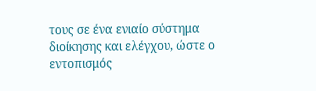τους σε ένα ενιαίο σύστημα διοίκησης και ελέγχου, ώστε ο εντοπισμός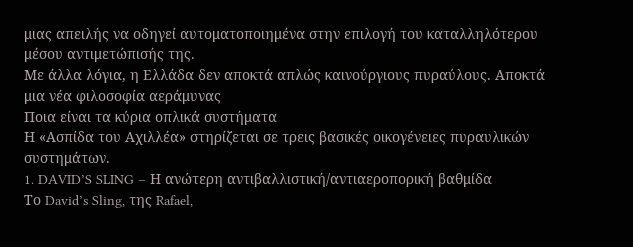μιας απειλής να οδηγεί αυτοματοποιημένα στην επιλογή του καταλληλότερου μέσου αντιμετώπισής της.
Με άλλα λόγια, η Ελλάδα δεν αποκτά απλώς καινούργιους πυραύλους. Αποκτά μια νέα φιλοσοφία αεράμυνας
Ποια είναι τα κύρια οπλικά συστήματα
Η «Ασπίδα του Αχιλλέα» στηρίζεται σε τρεις βασικές οικογένειες πυραυλικών συστημάτων.
1. DAVID’S SLING – Η ανώτερη αντιβαλλιστική/αντιαεροπορική βαθμίδα
Το David’s Sling, της Rafael,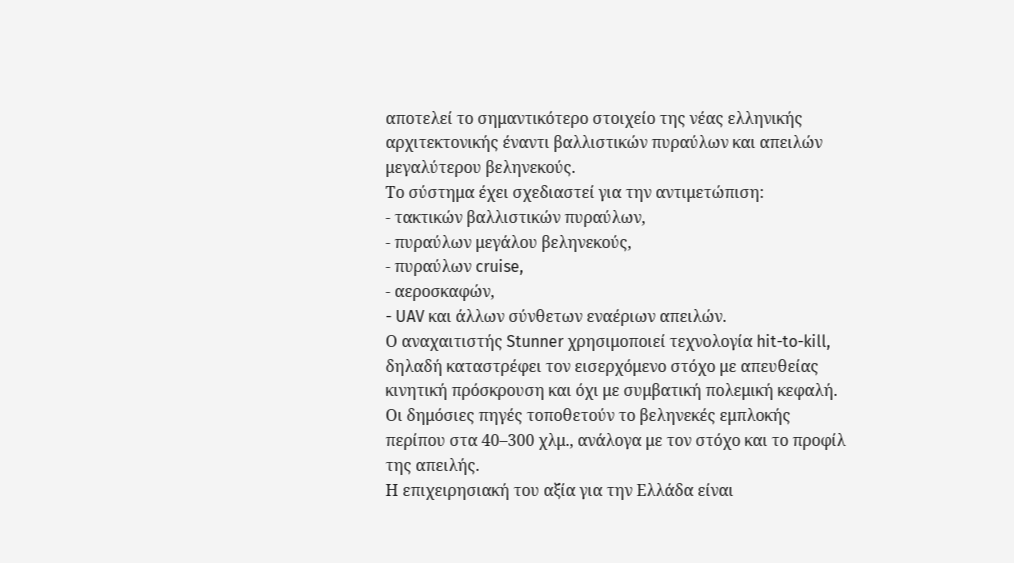αποτελεί το σημαντικότερο στοιχείο της νέας ελληνικής αρχιτεκτονικής έναντι βαλλιστικών πυραύλων και απειλών μεγαλύτερου βεληνεκούς.
Το σύστημα έχει σχεδιαστεί για την αντιμετώπιση:
- τακτικών βαλλιστικών πυραύλων,
- πυραύλων μεγάλου βεληνεκούς,
- πυραύλων cruise,
- αεροσκαφών,
- UAV και άλλων σύνθετων εναέριων απειλών.
Ο αναχαιτιστής Stunner χρησιμοποιεί τεχνολογία hit-to-kill, δηλαδή καταστρέφει τον εισερχόμενο στόχο με απευθείας κινητική πρόσκρουση και όχι με συμβατική πολεμική κεφαλή. Οι δημόσιες πηγές τοποθετούν το βεληνεκές εμπλοκής περίπου στα 40–300 χλμ., ανάλογα με τον στόχο και το προφίλ της απειλής.
Η επιχειρησιακή του αξία για την Ελλάδα είναι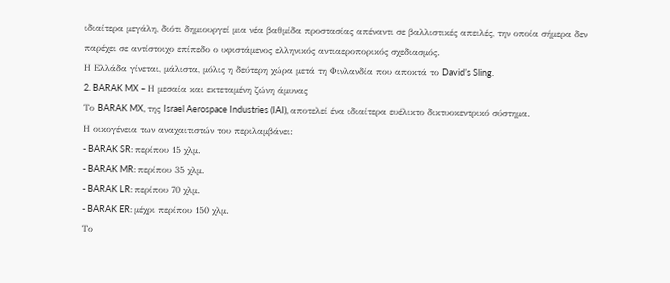ιδιαίτερα μεγάλη, διότι δημιουργεί μια νέα βαθμίδα προστασίας απέναντι σε βαλλιστικές απειλές, την οποία σήμερα δεν παρέχει σε αντίστοιχο επίπεδο ο υφιστάμενος ελληνικός αντιαεροπορικός σχεδιασμός.
Η Ελλάδα γίνεται, μάλιστα, μόλις η δεύτερη χώρα μετά τη Φινλανδία που αποκτά το David’s Sling.
2. BARAK MX – Η μεσαία και εκτεταμένη ζώνη άμυνας
Το BARAK MX, της Israel Aerospace Industries (IAI), αποτελεί ένα ιδιαίτερα ευέλικτο δικτυοκεντρικό σύστημα.
Η οικογένεια των αναχαιτιστών του περιλαμβάνει:
- BARAK SR: περίπου 15 χλμ.
- BARAK MR: περίπου 35 χλμ.
- BARAK LR: περίπου 70 χλμ.
- BARAK ER: μέχρι περίπου 150 χλμ.
Το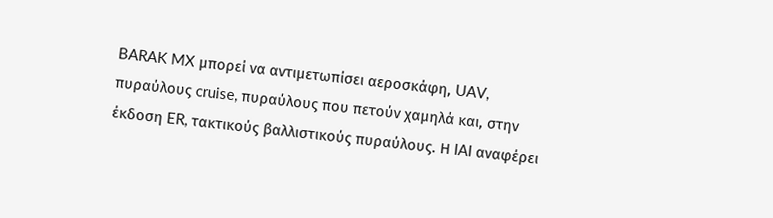BARAK MX μπορεί να αντιμετωπίσει αεροσκάφη, UAV, πυραύλους cruise, πυραύλους που πετούν χαμηλά και, στην έκδοση ER, τακτικούς βαλλιστικούς πυραύλους. Η IAI αναφέρει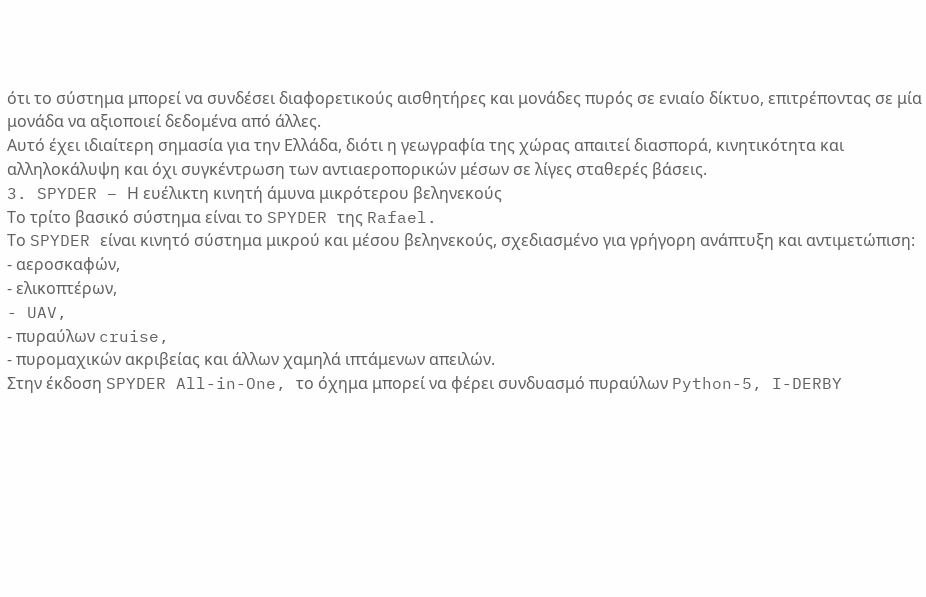ότι το σύστημα μπορεί να συνδέσει διαφορετικούς αισθητήρες και μονάδες πυρός σε ενιαίο δίκτυο, επιτρέποντας σε μία μονάδα να αξιοποιεί δεδομένα από άλλες.
Αυτό έχει ιδιαίτερη σημασία για την Ελλάδα, διότι η γεωγραφία της χώρας απαιτεί διασπορά, κινητικότητα και αλληλοκάλυψη και όχι συγκέντρωση των αντιαεροπορικών μέσων σε λίγες σταθερές βάσεις.
3. SPYDER – Η ευέλικτη κινητή άμυνα μικρότερου βεληνεκούς
Το τρίτο βασικό σύστημα είναι το SPYDER της Rafael.
Το SPYDER είναι κινητό σύστημα μικρού και μέσου βεληνεκούς, σχεδιασμένο για γρήγορη ανάπτυξη και αντιμετώπιση:
- αεροσκαφών,
- ελικοπτέρων,
- UAV,
- πυραύλων cruise,
- πυρομαχικών ακριβείας και άλλων χαμηλά ιπτάμενων απειλών.
Στην έκδοση SPYDER All-in-One, το όχημα μπορεί να φέρει συνδυασμό πυραύλων Python-5, I-DERBY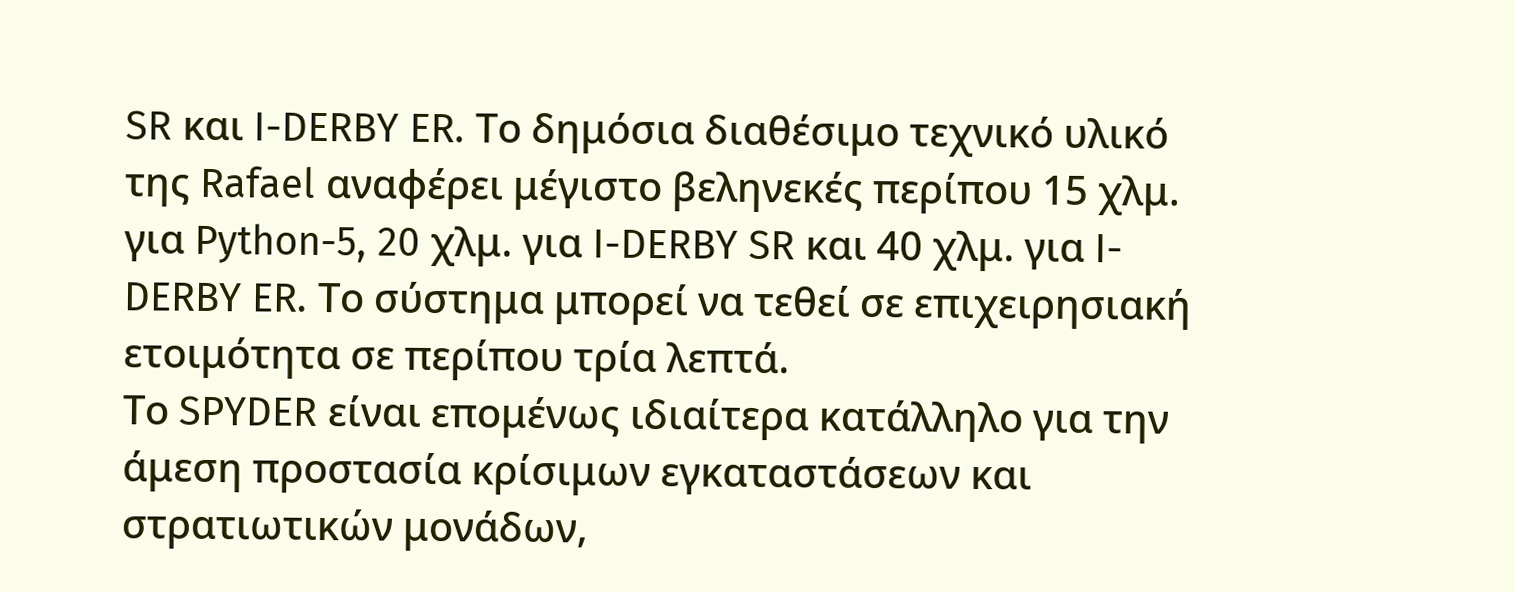SR και I-DERBY ER. Το δημόσια διαθέσιμο τεχνικό υλικό της Rafael αναφέρει μέγιστο βεληνεκές περίπου 15 χλμ. για Python-5, 20 χλμ. για I-DERBY SR και 40 χλμ. για I-DERBY ER. Το σύστημα μπορεί να τεθεί σε επιχειρησιακή ετοιμότητα σε περίπου τρία λεπτά.
Το SPYDER είναι επομένως ιδιαίτερα κατάλληλο για την άμεση προστασία κρίσιμων εγκαταστάσεων και στρατιωτικών μονάδων,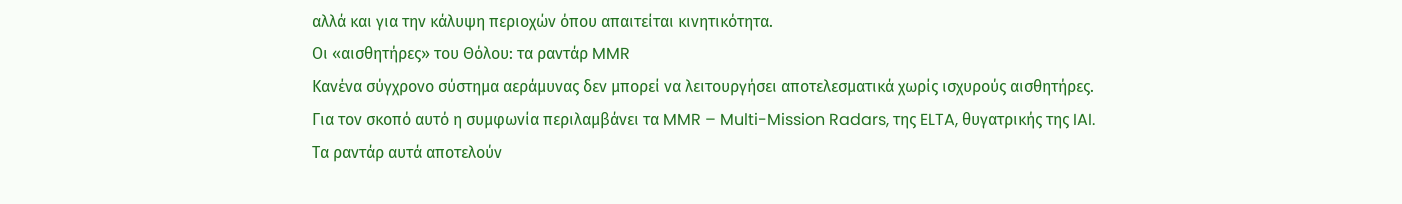αλλά και για την κάλυψη περιοχών όπου απαιτείται κινητικότητα.
Οι «αισθητήρες» του Θόλου: τα ραντάρ MMR
Κανένα σύγχρονο σύστημα αεράμυνας δεν μπορεί να λειτουργήσει αποτελεσματικά χωρίς ισχυρούς αισθητήρες.
Για τον σκοπό αυτό η συμφωνία περιλαμβάνει τα MMR – Multi-Mission Radars, της ELTA, θυγατρικής της IAI.
Τα ραντάρ αυτά αποτελούν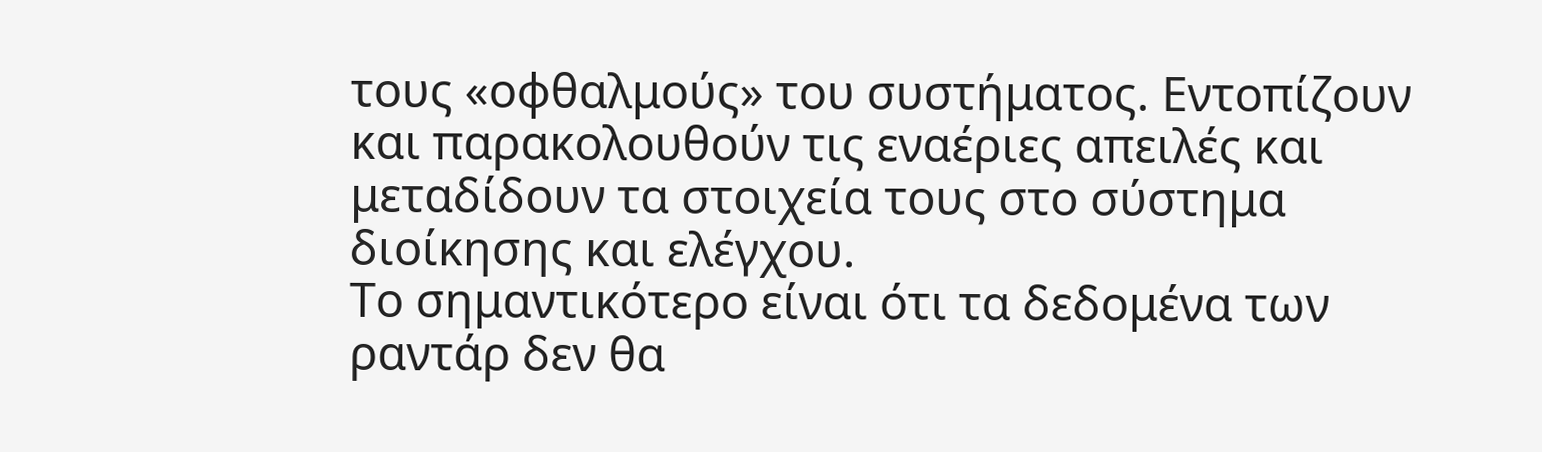τους «οφθαλμούς» του συστήματος. Εντοπίζουν και παρακολουθούν τις εναέριες απειλές και μεταδίδουν τα στοιχεία τους στο σύστημα διοίκησης και ελέγχου.
Το σημαντικότερο είναι ότι τα δεδομένα των ραντάρ δεν θα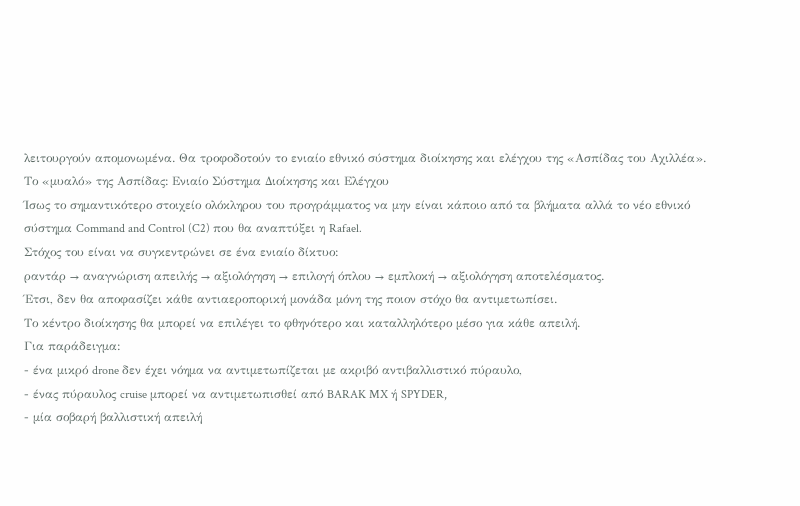λειτουργούν απομονωμένα. Θα τροφοδοτούν το ενιαίο εθνικό σύστημα διοίκησης και ελέγχου της «Ασπίδας του Αχιλλέα».
Το «μυαλό» της Ασπίδας: Ενιαίο Σύστημα Διοίκησης και Ελέγχου
Ίσως το σημαντικότερο στοιχείο ολόκληρου του προγράμματος να μην είναι κάποιο από τα βλήματα αλλά το νέο εθνικό σύστημα Command and Control (C2) που θα αναπτύξει η Rafael.
Στόχος του είναι να συγκεντρώνει σε ένα ενιαίο δίκτυο:
ραντάρ → αναγνώριση απειλής → αξιολόγηση → επιλογή όπλου → εμπλοκή → αξιολόγηση αποτελέσματος.
Έτσι, δεν θα αποφασίζει κάθε αντιαεροπορική μονάδα μόνη της ποιον στόχο θα αντιμετωπίσει.
Το κέντρο διοίκησης θα μπορεί να επιλέγει το φθηνότερο και καταλληλότερο μέσο για κάθε απειλή.
Για παράδειγμα:
- ένα μικρό drone δεν έχει νόημα να αντιμετωπίζεται με ακριβό αντιβαλλιστικό πύραυλο,
- ένας πύραυλος cruise μπορεί να αντιμετωπισθεί από BARAK MX ή SPYDER,
- μία σοβαρή βαλλιστική απειλή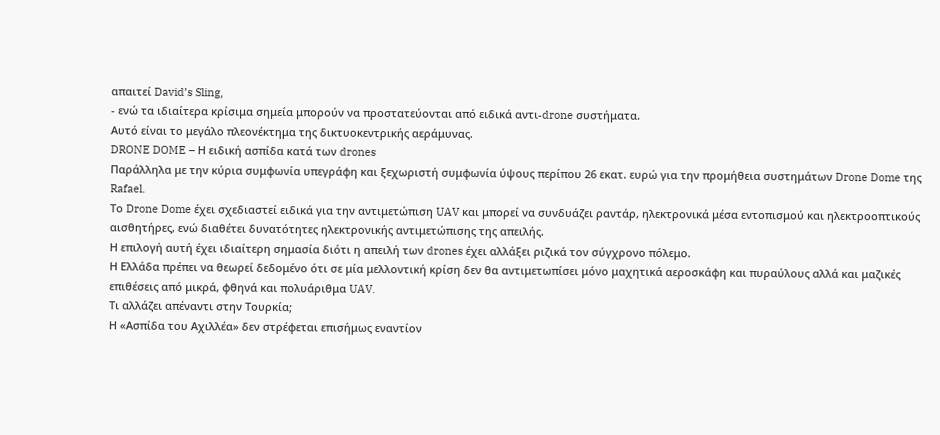απαιτεί David’s Sling,
- ενώ τα ιδιαίτερα κρίσιμα σημεία μπορούν να προστατεύονται από ειδικά αντι-drone συστήματα.
Αυτό είναι το μεγάλο πλεονέκτημα της δικτυοκεντρικής αεράμυνας.
DRONE DOME – Η ειδική ασπίδα κατά των drones
Παράλληλα με την κύρια συμφωνία υπεγράφη και ξεχωριστή συμφωνία ύψους περίπου 26 εκατ. ευρώ για την προμήθεια συστημάτων Drone Dome της Rafael.
Το Drone Dome έχει σχεδιαστεί ειδικά για την αντιμετώπιση UAV και μπορεί να συνδυάζει ραντάρ, ηλεκτρονικά μέσα εντοπισμού και ηλεκτροοπτικούς αισθητήρες, ενώ διαθέτει δυνατότητες ηλεκτρονικής αντιμετώπισης της απειλής.
Η επιλογή αυτή έχει ιδιαίτερη σημασία διότι η απειλή των drones έχει αλλάξει ριζικά τον σύγχρονο πόλεμο.
Η Ελλάδα πρέπει να θεωρεί δεδομένο ότι σε μία μελλοντική κρίση δεν θα αντιμετωπίσει μόνο μαχητικά αεροσκάφη και πυραύλους αλλά και μαζικές επιθέσεις από μικρά, φθηνά και πολυάριθμα UAV.
Τι αλλάζει απέναντι στην Τουρκία;
Η «Ασπίδα του Αχιλλέα» δεν στρέφεται επισήμως εναντίον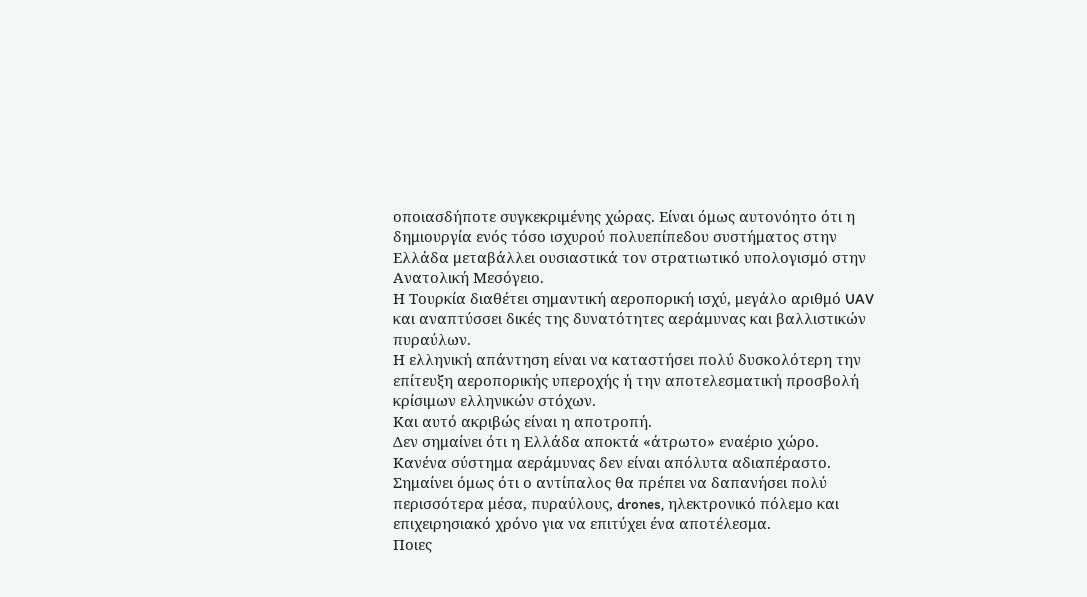οποιασδήποτε συγκεκριμένης χώρας. Είναι όμως αυτονόητο ότι η δημιουργία ενός τόσο ισχυρού πολυεπίπεδου συστήματος στην Ελλάδα μεταβάλλει ουσιαστικά τον στρατιωτικό υπολογισμό στην Ανατολική Μεσόγειο.
Η Τουρκία διαθέτει σημαντική αεροπορική ισχύ, μεγάλο αριθμό UAV και αναπτύσσει δικές της δυνατότητες αεράμυνας και βαλλιστικών πυραύλων.
Η ελληνική απάντηση είναι να καταστήσει πολύ δυσκολότερη την επίτευξη αεροπορικής υπεροχής ή την αποτελεσματική προσβολή κρίσιμων ελληνικών στόχων.
Και αυτό ακριβώς είναι η αποτροπή.
Δεν σημαίνει ότι η Ελλάδα αποκτά «άτρωτο» εναέριο χώρο. Κανένα σύστημα αεράμυνας δεν είναι απόλυτα αδιαπέραστο. Σημαίνει όμως ότι ο αντίπαλος θα πρέπει να δαπανήσει πολύ περισσότερα μέσα, πυραύλους, drones, ηλεκτρονικό πόλεμο και επιχειρησιακό χρόνο για να επιτύχει ένα αποτέλεσμα.
Ποιες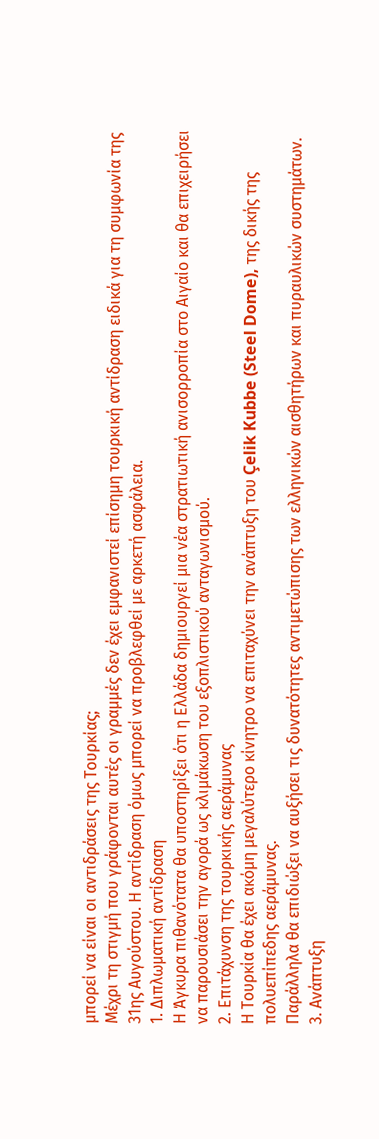μπορεί να είναι οι αντιδράσεις της Τουρκίας;
Μέχρι τη στιγμή που γράφονται αυτές οι γραμμές δεν έχει εμφανιστεί επίσημη τουρκική αντίδραση ειδικά για τη συμφωνία της 31ης Αυγούστου. Η αντίδραση όμως μπορεί να προβλεφθεί με αρκετή ασφάλεια.
1. Διπλωματική αντίδραση
Η Άγκυρα πιθανότατα θα υποστηρίξει ότι η Ελλάδα δημιουργεί μια νέα στρατιωτική ανισορροπία στο Αιγαίο και θα επιχειρήσει να παρουσιάσει την αγορά ως κλιμάκωση του εξοπλιστικού ανταγωνισμού.
2. Επιτάχυνση της τουρκικής αεράμυνας
Η Τουρκία θα έχει ακόμη μεγαλύτερο κίνητρο να επιταχύνει την ανάπτυξη του Çelik Kubbe (Steel Dome), της δικής της πολυεπίπεδης αεράμυνας.
Παράλληλα θα επιδιώξει να αυξήσει τις δυνατότητες αντιμετώπισης των ελληνικών αισθητήρων και πυραυλικών συστημάτων.
3. Ανάπτυξη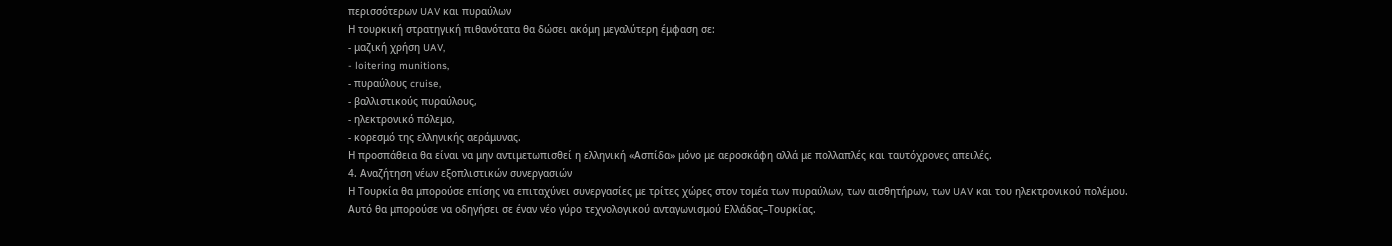περισσότερων UAV και πυραύλων
Η τουρκική στρατηγική πιθανότατα θα δώσει ακόμη μεγαλύτερη έμφαση σε:
- μαζική χρήση UAV,
- loitering munitions,
- πυραύλους cruise,
- βαλλιστικούς πυραύλους,
- ηλεκτρονικό πόλεμο,
- κορεσμό της ελληνικής αεράμυνας.
Η προσπάθεια θα είναι να μην αντιμετωπισθεί η ελληνική «Ασπίδα» μόνο με αεροσκάφη αλλά με πολλαπλές και ταυτόχρονες απειλές.
4. Αναζήτηση νέων εξοπλιστικών συνεργασιών
Η Τουρκία θα μπορούσε επίσης να επιταχύνει συνεργασίες με τρίτες χώρες στον τομέα των πυραύλων, των αισθητήρων, των UAV και του ηλεκτρονικού πολέμου.
Αυτό θα μπορούσε να οδηγήσει σε έναν νέο γύρο τεχνολογικού ανταγωνισμού Ελλάδας–Τουρκίας.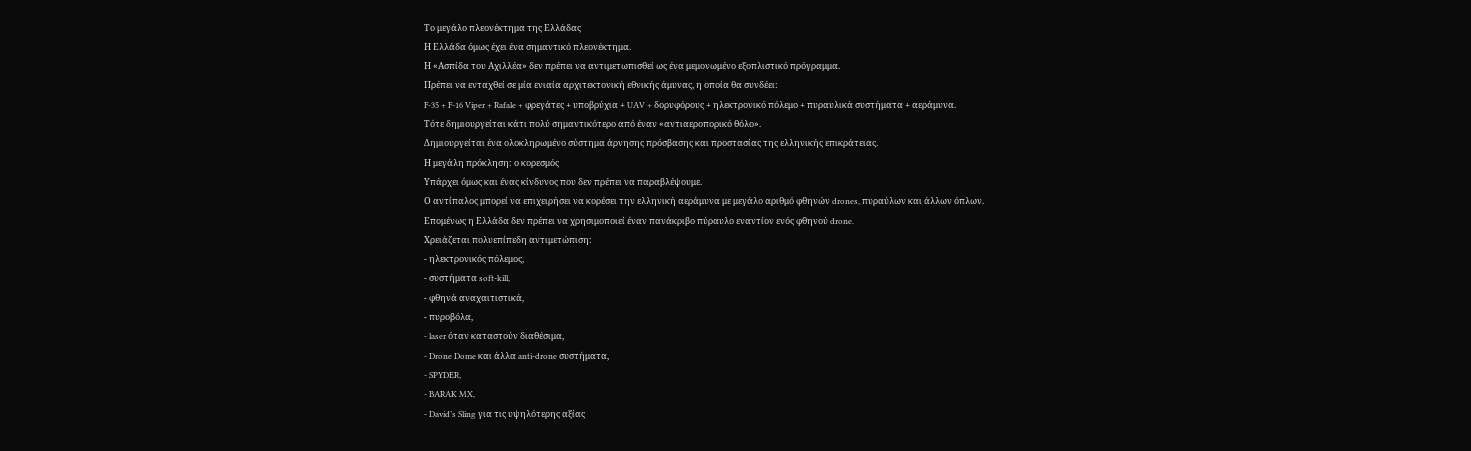Το μεγάλο πλεονέκτημα της Ελλάδας
Η Ελλάδα όμως έχει ένα σημαντικό πλεονέκτημα.
Η «Ασπίδα του Αχιλλέα» δεν πρέπει να αντιμετωπισθεί ως ένα μεμονωμένο εξοπλιστικό πρόγραμμα.
Πρέπει να ενταχθεί σε μία ενιαία αρχιτεκτονική εθνικής άμυνας, η οποία θα συνδέει:
F-35 + F-16 Viper + Rafale + φρεγάτες + υποβρύχια + UAV + δορυφόρους + ηλεκτρονικό πόλεμο + πυραυλικά συστήματα + αεράμυνα.
Τότε δημιουργείται κάτι πολύ σημαντικότερο από έναν «αντιαεροπορικό θόλο».
Δημιουργείται ένα ολοκληρωμένο σύστημα άρνησης πρόσβασης και προστασίας της ελληνικής επικράτειας.
Η μεγάλη πρόκληση: ο κορεσμός
Υπάρχει όμως και ένας κίνδυνος που δεν πρέπει να παραβλέψουμε.
Ο αντίπαλος μπορεί να επιχειρήσει να κορέσει την ελληνική αεράμυνα με μεγάλο αριθμό φθηνών drones, πυραύλων και άλλων όπλων.
Επομένως η Ελλάδα δεν πρέπει να χρησιμοποιεί έναν πανάκριβο πύραυλο εναντίον ενός φθηνού drone.
Χρειάζεται πολυεπίπεδη αντιμετώπιση:
- ηλεκτρονικός πόλεμος,
- συστήματα soft-kill,
- φθηνά αναχαιτιστικά,
- πυροβόλα,
- laser όταν καταστούν διαθέσιμα,
- Drone Dome και άλλα anti-drone συστήματα,
- SPYDER,
- BARAK MX,
- David’s Sling για τις υψηλότερης αξίας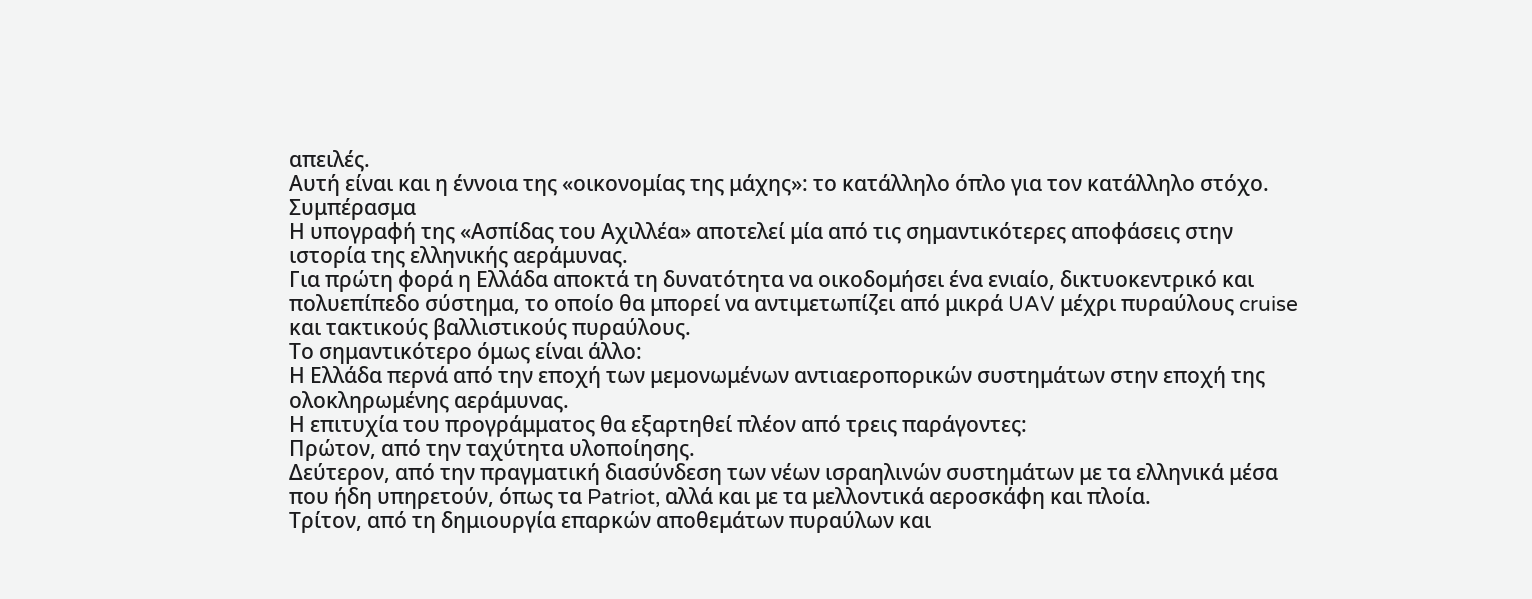απειλές.
Αυτή είναι και η έννοια της «οικονομίας της μάχης»: το κατάλληλο όπλο για τον κατάλληλο στόχο.
Συμπέρασμα
Η υπογραφή της «Ασπίδας του Αχιλλέα» αποτελεί μία από τις σημαντικότερες αποφάσεις στην ιστορία της ελληνικής αεράμυνας.
Για πρώτη φορά η Ελλάδα αποκτά τη δυνατότητα να οικοδομήσει ένα ενιαίο, δικτυοκεντρικό και πολυεπίπεδο σύστημα, το οποίο θα μπορεί να αντιμετωπίζει από μικρά UAV μέχρι πυραύλους cruise και τακτικούς βαλλιστικούς πυραύλους.
Το σημαντικότερο όμως είναι άλλο:
Η Ελλάδα περνά από την εποχή των μεμονωμένων αντιαεροπορικών συστημάτων στην εποχή της ολοκληρωμένης αεράμυνας.
Η επιτυχία του προγράμματος θα εξαρτηθεί πλέον από τρεις παράγοντες:
Πρώτον, από την ταχύτητα υλοποίησης.
Δεύτερον, από την πραγματική διασύνδεση των νέων ισραηλινών συστημάτων με τα ελληνικά μέσα που ήδη υπηρετούν, όπως τα Patriot, αλλά και με τα μελλοντικά αεροσκάφη και πλοία.
Τρίτον, από τη δημιουργία επαρκών αποθεμάτων πυραύλων και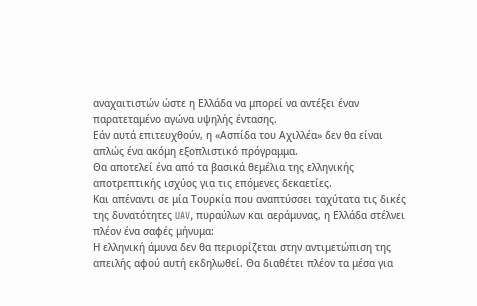αναχαιτιστών ώστε η Ελλάδα να μπορεί να αντέξει έναν παρατεταμένο αγώνα υψηλής έντασης.
Εάν αυτά επιτευχθούν, η «Ασπίδα του Αχιλλέα» δεν θα είναι απλώς ένα ακόμη εξοπλιστικό πρόγραμμα.
Θα αποτελεί ένα από τα βασικά θεμέλια της ελληνικής αποτρεπτικής ισχύος για τις επόμενες δεκαετίες.
Και απέναντι σε μία Τουρκία που αναπτύσσει ταχύτατα τις δικές της δυνατότητες UAV, πυραύλων και αεράμυνας, η Ελλάδα στέλνει πλέον ένα σαφές μήνυμα:
Η ελληνική άμυνα δεν θα περιορίζεται στην αντιμετώπιση της απειλής αφού αυτή εκδηλωθεί. Θα διαθέτει πλέον τα μέσα για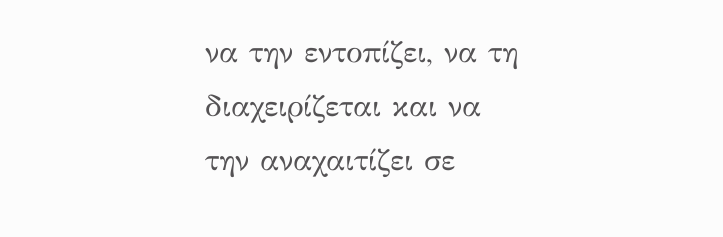να την εντοπίζει, να τη διαχειρίζεται και να την αναχαιτίζει σε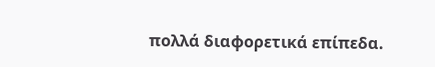πολλά διαφορετικά επίπεδα.